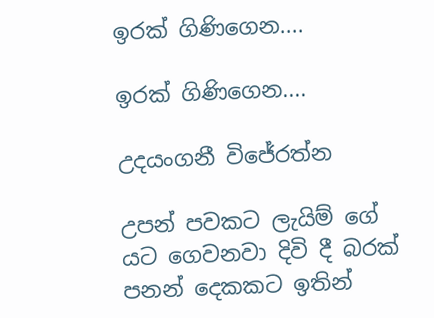ඉරක් ගිණිගෙන....

ඉරක් ගිණිගෙන....

උදයංගනී විජේරත්න

උපන් පවකට ලැයිම් ගේ යට ගෙවනවා දිවි දී බරක් පනන් දෙකකට ඉතින්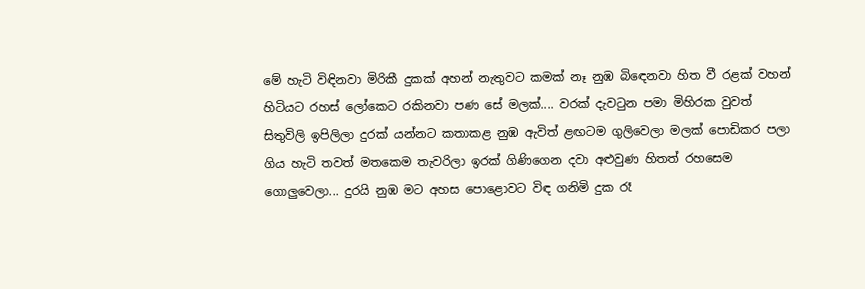මේ හැටි විඳිනවා මිරිකී දුකක් අහන් නැතුවට කමක් නෑ නුඹ බිඳෙනවා හිත වී රළක් වහන් හිටියට රහස් ලෝකෙට රකිනවා පණ සේ මලක්.... වරක් දැවටුන පමා මිහිරක වුවත් සිතුවිලි ඉපිලිලා දුරක් යන්නට කතාකළ නුඹ ඇවිත් ළඟටම ගුලිවෙලා මලක් පොඩිකර පලා ගිය හැටි තවත් මතකෙම තැවරිලා ඉරක් ගිණිගෙන දවා අළුවුණ හිතත් රහසෙම ගොලුවෙලා... දුරයි නුඹ මට අහස පොළොවට විඳ ගනිමි දුක රෑ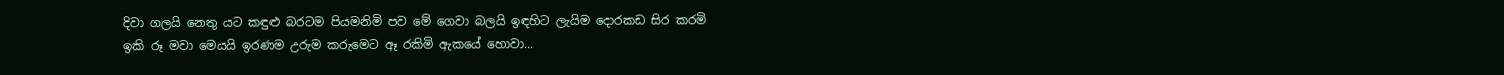දිවා ගලයි නෙතු යට කඳුළු බරටම පියමනිමි පව මේ ගෙවා බලයි ඉඳහිට ලැයිම දොරකඩ සිර කරමි ඉකි රූ මවා මෙයයි ඉරණම උරුම කරුමෙට ඈ රකිමි ඇකයේ හොවා...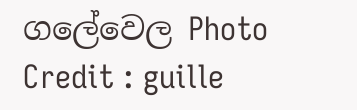ගලේවෙල Photo Credit : guille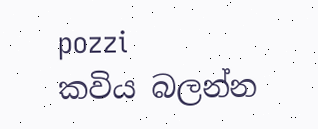pozzi
කවිය බලන්න